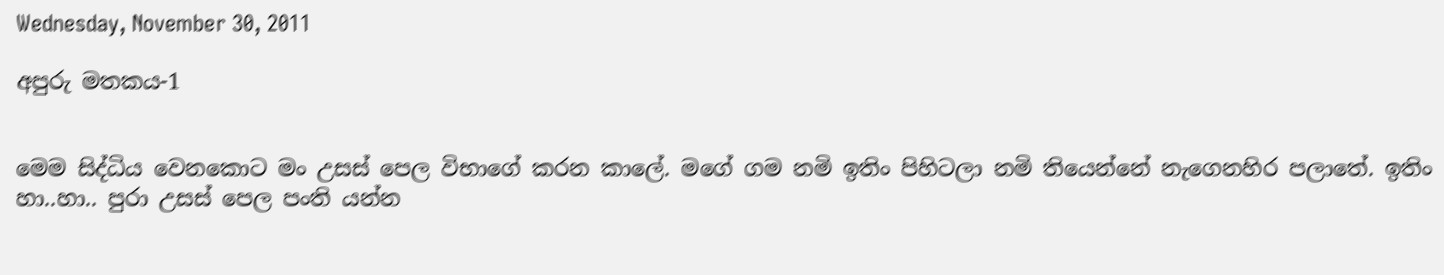Wednesday, November 30, 2011

අපුරු මතකය-1


මෙම සිද්ධිය වෙනකොට මං උසස් පෙල විභාගේ කරන කාලේ. මගේ ගම නමි ඉතිං පිහිටලා නමි තියෙන්නේ නැගෙනහිර පලාතේ. ඉතිං හා..හා.. පුරා උසස් පෙල පංති යන්න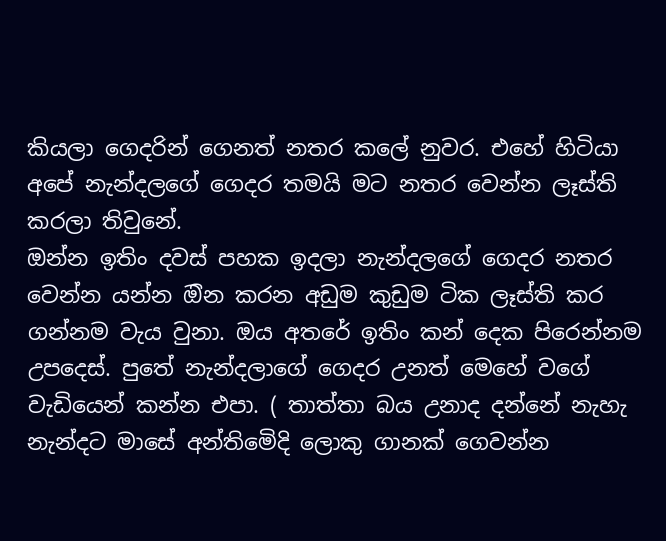කියලා ගෙදරින් ගෙනත් නතර කලේ නුවර. එහේ හිටියා අපේ නැන්දලගේ ගෙදර තමයි මට නතර වෙන්න ලෑස්ති කරලා තිවුනේ.
ඔන්න ඉතිං දවස් පහක ඉදලා නැන්දලගේ ගෙදර නතර වෙන්න යන්න ඔින කරන අඩුම කුඩුම ටික ලෑස්ති කර ගන්නම වැය වුනා. ඔය අතරේ ඉතිං කන් දෙක පිරෙන්නම උපදෙස්. පුතේ නැන්දලාගේ ගෙදර උනත් මෙහේ වගේ වැඩියෙන් කන්න එපා. ( තාත්තා බය උනාද දන්නේ නැහැ නැන්දට මාසේ අන්තිමෙිදි ලොකු ගානක් ගෙවන්න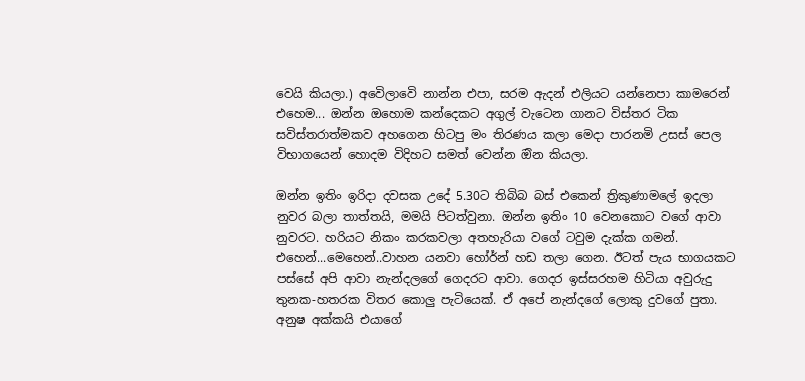වෙයි කියලා.) අවෙිලාවෙි නාන්න එපා, සරම ඇදන් එලියට යන්නෙපා කාමරෙන් එහෙම... ඔන්න ඔහොම කන්දෙකට අගුල් වැටෙන ගානට විස්තර ටික සවිස්තරාත්මකව අහගෙන හිටපු මං තිරණය කලා මෙදා පාරනමි උසස් පෙල විභාගයෙන් හොදම විදිහට සමත් වෙන්න ඔින කියලා.

ඔන්න ඉතිං ඉරිදා දවසක උදේ 5.30ට තිබිබ බස් එකෙන් ත්‍රිකුණාමලේ ඉදලා නුවර බලා තාත්තයි, මමයි පිටත්වුනා. ඔන්න ඉතිං 10 වෙනකොට වගේ ආවා නුවරට. හරියට නිකං කරකවලා අතහැරියා වගේ ටවුම දැක්ක ගමන්. එහෙන්...මෙහෙන්..වාහන යනවා හෝර්න් හඩ තලා ගෙන. ඊටත් පැය භාගයකට පස්සේ අපි ආවා නැන්දලගේ ගෙදරට ආවා. ගෙදර ඉස්සරහම හිටියා අවුරුදු තුනක-හතරක විතර කොලු පැටියෙක්. ඒ අපේ නැන්දගේ ලොකු දුවගේ පුතා. අනුෂ අක්කයි එයාගේ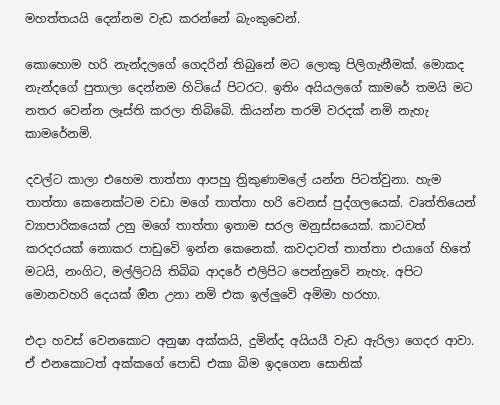මහත්තයයි දෙන්නම වැඩ කරන්නේ බැංකුවෙන්.

කොහොම හරි නැන්දලගේ ගෙදරින් තිබුනේ මට ලොකු පිලිගැනීමක්. මොකද නැන්දගේ පුතාලා දෙන්නම හිටියේ පිටරට. ඉතිං අයියලගේ කාමරේ තමයි මට නතර වෙන්න ලෑස්ති කරලා තිබිබෙි. කියන්න තරමි වරදක් නමි නැහැ කාමරේනමි.

දවල්ට කාලා එහෙම තාත්තා ආපහු ත්‍රිකුණාමලේ යන්න පිටත්වුනා. හැම තාත්තා කෙනෙක්ටම වඩා මගේ තාත්තා හරි වෙනස් පුද්ගලයෙක්. වෘත්තියෙන් ව්‍යාපාරිකයෙක් උනු මගේ තාත්තා ඉතාම සරල මනුස්සයෙක්. කාටවත් කරදරයක් නොකර පාඩුවෙි ඉන්න කෙනෙක්. කවදාවත් තාත්තා එයාගේ හිතේ මටයි, නංගිට, මල්ලිටයි තිබිබ ආදරේ එලිපිට පෙන්නුවෙි නැහැ. අපිට මොනවහරි දෙයක් ඔින උනා නමි එක ඉල්ලුවෙි අමිමා හරහා.

එදා හවස් වෙනකොට අනුෂා අක්කයි, දුමින්ද අයියයී වැඩ ඇරිලා ගෙදර ආවා. ඒ එනකොටත් අක්කගේ පොඩි එකා බිම ඉදගෙන සොනික්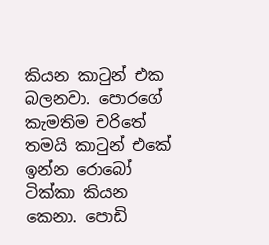කියන කාටුන් එක බලනවා. පොරගේ කැමතිම චරිතේ තමයි කාටුන් එකේ ඉන්න රොබෝ ටික්කා කියන කෙනා. පොඩි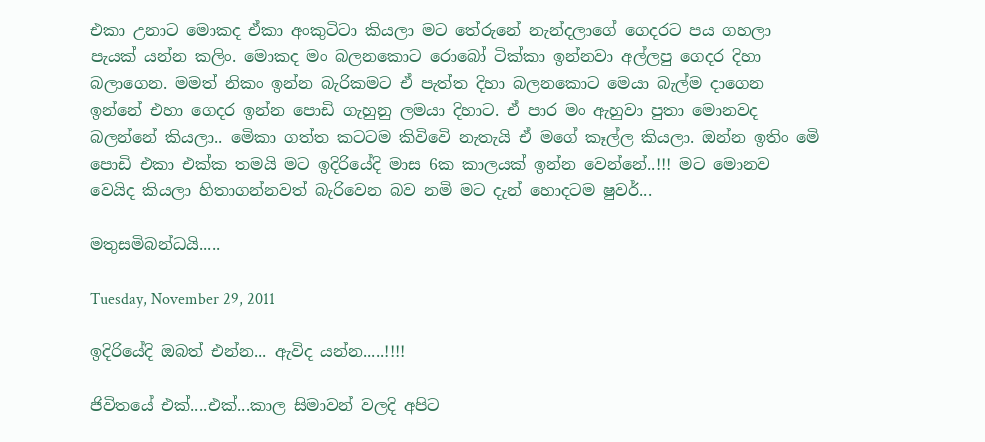එකා උනාට මොකද ඒකා අංකුටිටා කියලා මට තේරුනේ නැන්දලාගේ ගෙදරට පය ගහලා පැයක් යන්න කලිං. මොකද මං බලනකොට රොබෝ ටික්කා ඉන්නවා අල්ලපු ගෙදර දිහා බලාගෙන. මමත් නිකං ඉන්න බැරිකමට ඒ පැත්ත දිහා බලනකොට මෙයා බැල්ම දාගෙන ඉන්නේ එහා ගෙදර ඉන්න පොඩි ගැහුනු ලමයා දිහාට. ඒ පාර මං ඇහුවා පුතා මොනවද බලන්නේ කියලා.. මෙිකා ගත්ත කටටම කිවිවෙි නැතැයි ඒ මගේ කෑල්ල කියලා. ඔන්න ඉතිං මෙි පොඩි එකා එක්ක තමයි මට ඉදිරියේදි මාස 6ක කාලයක් ඉන්න වෙන්නේ..!!! මට මොනව වෙයිද කියලා හිතාගන්නවත් බැරිවෙන බව නමි මට දැන් හොදටම ෂුවර්...

මතුසමිබන්ධයි.....

Tuesday, November 29, 2011

ඉදිරියේදි ඔබත් එන්න... ඇවිද යන්න.....!!!!

ජිවිතයේ එක්....එක්...කාල සිමාවන් වලදි අපිට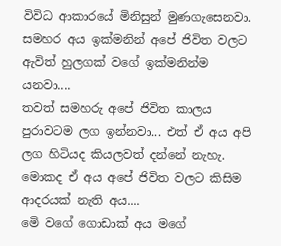විවිධ ආකාරයේ මිනිසුන් මුණගැසෙනවා. සමහර අය ඉක්මනින් අපේ ජිවිත වලට ඇවිත් හුලගක් වගේ ඉක්මනින්ම යනවා....
තවත් සමහරු අපේ ජිවිත කාලය පුරාවටම ලග ඉන්නවා... එත් ඒ අය අපි ලග හිටියද කියලවත් දන්නේ නැහැ. මොකද ඒ අය අපේ ජිවිත වලට කිසිම ආදරයක් නැති අය....
මෙි වගේ ගොඩාක් අය මගේ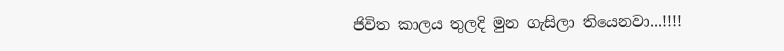ජිවිත කාලය තුලදි මුන ගැසිලා තියෙනවා...!!!!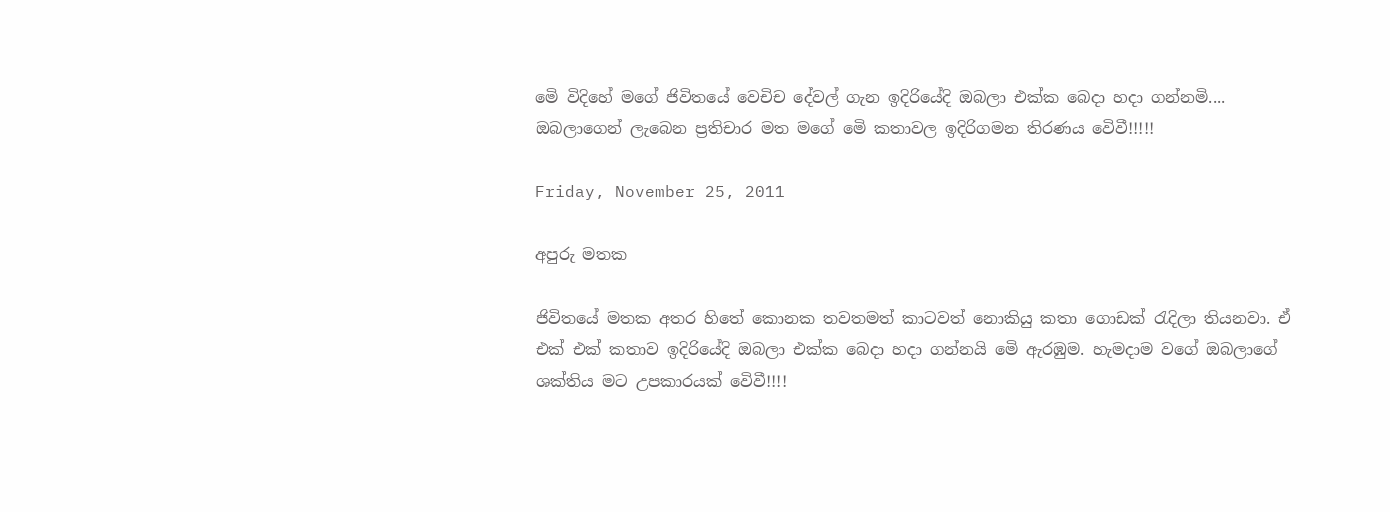මෙි විදිහේ මගේ ජිවිතයේ වෙචිච දේවල් ගැන ඉදිරියේදි ඔබලා එක්ක බෙදා හදා ගන්නමි.... ඔබලාගෙන් ලැබෙන ප්‍රතිචාර මත මගේ මෙි කතාවල ඉදිරිගමන තිරණය වෙිවී!!!!!

Friday, November 25, 2011

අපුරු මතක

ජිවිතයේ මතක අතර හිතේ කොනක තවතමත් කාටවත් නොකියු කතා ගොඩක් රැදිලා තියනවා. ඒ එක් එක් කතාව ඉදිරියේදි ඔබලා එක්ක බෙදා හදා ගන්නයි මෙි ඇරඹුම. හැමදාම වගේ ඔබලාගේ ශක්තිය මට උපකාරයක් වෙිවී!!!!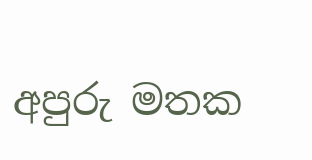අපුරු මතක